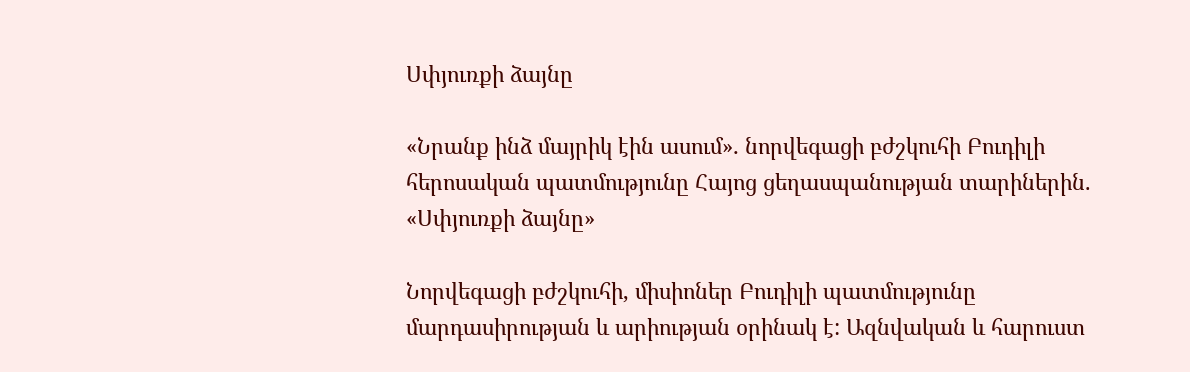Սփյուռքի ձայնը

«Նրանք ինձ մայրիկ էին ասում»․ նորվեգացի բժշկուհի Բուդիլի հերոսական պատմությունը Հայոց ցեղասպանության տարիներին. «Սփյուռքի ձայնը»

Նորվեգացի բժշկուհի, միսիոներ Բուդիլի պատմությունը մարդասիրության և արիության օրինակ է: Ազնվական և հարուստ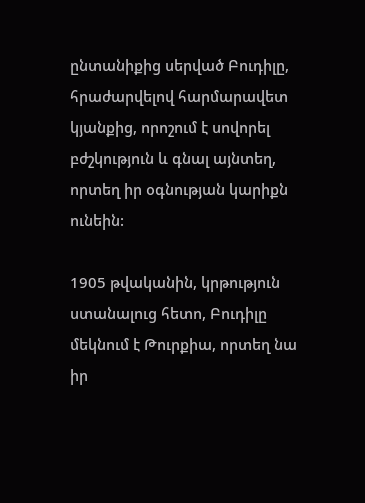ընտանիքից սերված Բուդիլը, հրաժարվելով հարմարավետ կյանքից, որոշում է սովորել բժշկություն և գնալ այնտեղ, որտեղ իր օգնության կարիքն ունեին:

1905 թվականին, կրթություն ստանալուց հետո, Բուդիլը մեկնում է Թուրքիա, որտեղ նա իր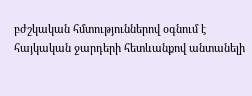բժշկական հմտություններով օգնում է հայկական ջարդերի հետևանքով անտանելի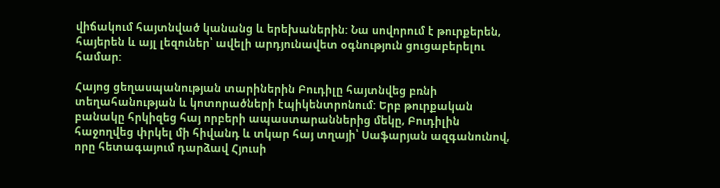վիճակում հայտնված կանանց և երեխաներին: Նա սովորում է թուրքերեն, հայերեն և այլ լեզուներ՝ ավելի արդյունավետ օգնություն ցուցաբերելու համար:

Հայոց ցեղասպանության տարիներին Բուդիլը հայտնվեց բռնի տեղահանության և կոտորածների էպիկենտրոնում: Երբ թուրքական բանակը հրկիզեց հայ որբերի ապաստարաններից մեկը, Բուդիլին հաջողվեց փրկել մի հիվանդ և տկար հայ տղայի՝ Սաֆարյան ազգանունով, որը հետագայում դարձավ Հյուսի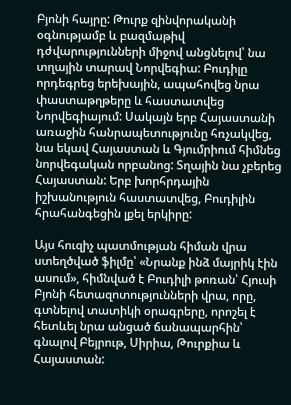Բյոնի հայրը: Թուրք զինվորականի օգնությամբ և բազմաթիվ դժվարությունների միջով անցնելով՝ նա տղային տարավ Նորվեգիա: Բուդիլը որդեգրեց երեխային, ապահովեց նրա փաստաթղթերը և հաստատվեց Նորվեգիայում: Սակայն երբ Հայաստանի առաջին հանրապետությունը հռչակվեց, նա եկավ Հայաստան և Գյումրիում հիմնեց նորվեգական որբանոց: Տղային նա չբերեց Հայաստան: Երբ խորհրդային իշխանություն հաստատվեց, Բուդիլին հրահանգեցին լքել երկիրը:

Այս հուզիչ պատմության հիման վրա ստեղծված ֆիլմը՝ «Նրանք ինձ մայրիկ էին ասում», հիմնված է Բուդիլի թոռան՝ Հյուսի Բյոնի հետազոտությունների վրա, որը, գտնելով տատիկի օրագրերը, որոշել է հետևել նրա անցած ճանապարհին՝ գնալով Բեյրութ, Սիրիա, Թուրքիա և Հայաստան: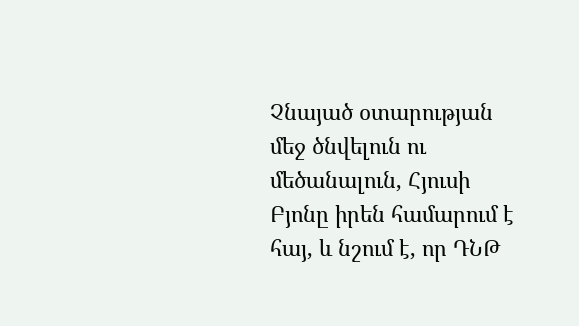Չնայած օտարության մեջ ծնվելուն ու մեծանալուն, Հյուսի Բյոնը իրեն համարում է հայ, և նշում է, որ ԴՆԹ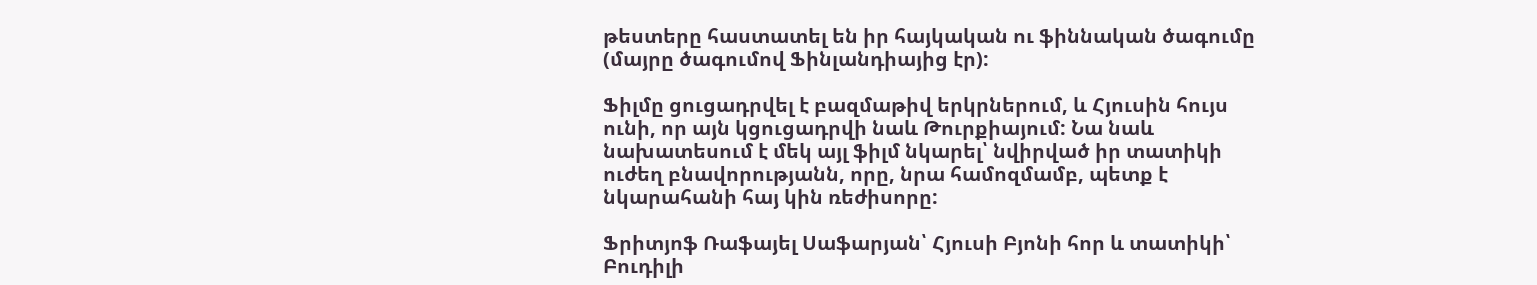թեստերը հաստատել են իր հայկական ու ֆիննական ծագումը (մայրը ծագումով Ֆինլանդիայից էր):

Ֆիլմը ցուցադրվել է բազմաթիվ երկրներում, և Հյուսին հույս ունի, որ այն կցուցադրվի նաև Թուրքիայում: Նա նաև նախատեսում է մեկ այլ ֆիլմ նկարել՝ նվիրված իր տատիկի ուժեղ բնավորությանն, որը, նրա համոզմամբ, պետք է նկարահանի հայ կին ռեժիսորը:

Ֆրիտյոֆ Ռաֆայել Սաֆարյան՝ Հյուսի Բյոնի հոր և տատիկի՝ Բուդիլի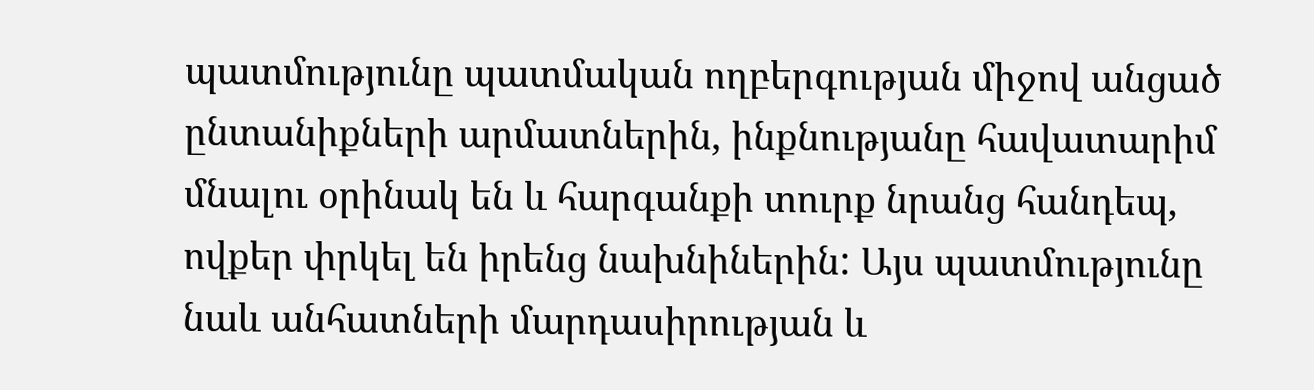պատմությունը պատմական ողբերգության միջով անցած ընտանիքների արմատներին, ինքնությանը հավատարիմ մնալու օրինակ են և հարգանքի տուրք նրանց հանդեպ, ովքեր փրկել են իրենց նախնիներին: Այս պատմությունը նաև անհատների մարդասիրության և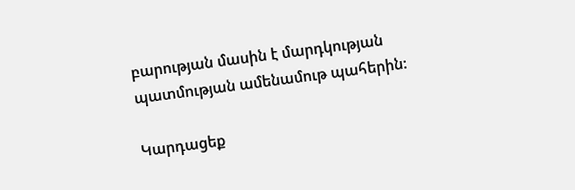բարության մասին է մարդկության պատմության ամենամութ պահերին:

Կարդացեք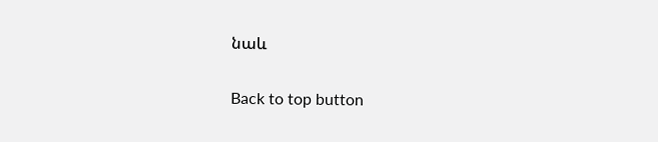նաև

Back to top button